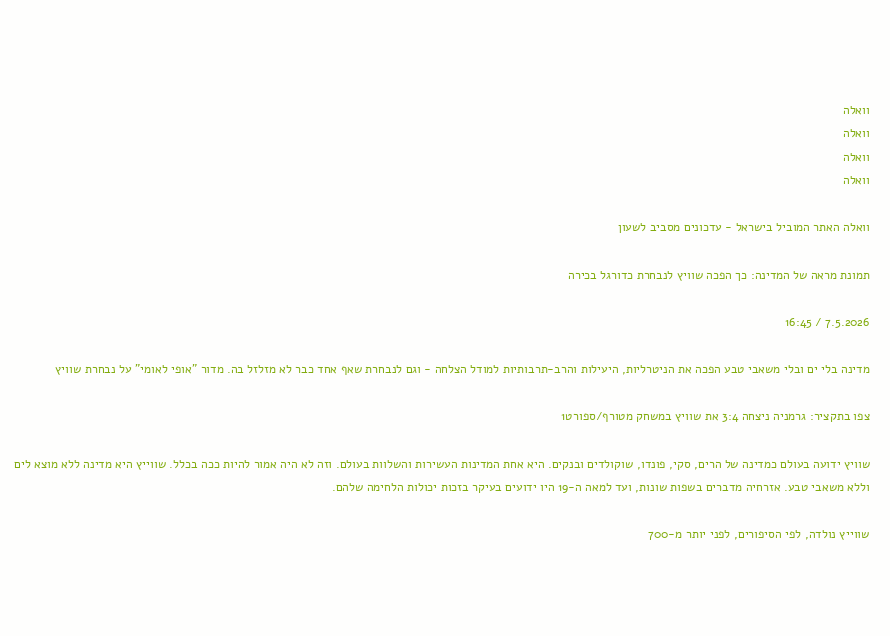וואלה
וואלה
וואלה
וואלה

וואלה האתר המוביל בישראל - עדכונים מסביב לשעון

תמונת מראה של המדינה: כך הפכה שוויץ לנבחרת כדורגל בכירה

7.5.2026 / 16:45

מדינה בלי ים ובלי משאבי טבע הפכה את הניטרליות, היעילות והרב-תרבותיות למודל הצלחה - וגם לנבחרת שאף אחד כבר לא מזלזל בה. מדור "אופי לאומי" על נבחרת שוויץ

צפו בתקציר: גרמניה ניצחה 3:4 את שוויץ במשחק מטורף/ספורט1

שוויץ ידועה בעולם כמדינה של הרים, סקי, פונדו, שוקולדים ובנקים. היא אחת המדינות העשירות והשלוות בעולם. וזה לא היה אמור להיות ככה בכלל. שווייץ היא מדינה ללא מוצא לים וללא משאבי טבע. אזרחיה מדברים בשפות שונות, ועד למאה ה-19 היו ידועים בעיקר בזכות יכולות הלחימה שלהם.

שווייץ נולדה, לפי הסיפורים, לפני יותר מ-700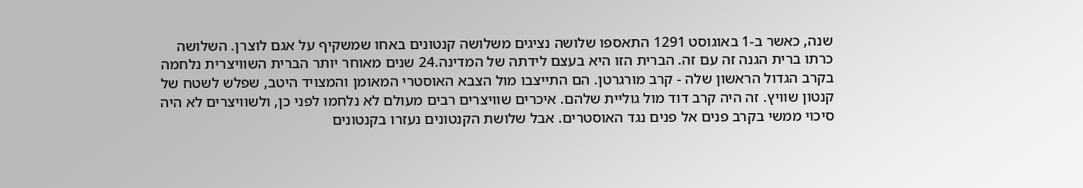שנה, כאשר ב-1 באוגוסט 1291 התאספו שלושה נציגים משלושה קנטונים באחו שמשקיף על אגם לוצרן. השלושה כרתו ברית הגנה זה עם זה. הברית הזו היא בעצם לידתה של המדינה.24 שנים מאוחר יותר הברית השוויצרית נלחמה בקרב הגדול הראשון שלה - קרב מורגרטן. הם התייצבו מול הצבא האוסטרי המאומן והמצויד היטב, שפלש לשטח של קנטון שוויץ. זה היה קרב דוד מול גוליית שלהם. איכרים שוויצרים רבים מעולם לא נלחמו לפני כן, ולשוויצרים לא היה סיכוי ממשי בקרב פנים אל פנים נגד האוסטרים. אבל שלושת הקנטונים נעזרו בקנטונים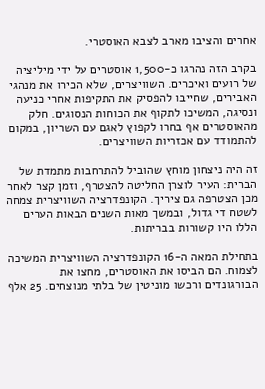אחרים והציבו מארב לצבא האוסטרי.

בקרב הזה נהרגו כ-1,500 אוסטרים על ידי מיליציה של רועים ואיכרים. השוויצרים, שלא הכירו את מנהגי האבירים, שחייבו להפסיק את התקיפות אחרי כניעה ונסיגה, המשיכו לתקוף את הכוחות הנסוגים. חלק מהאוסטרים אף בחרו לקפוץ לאגם עם השריון, במקום להתמודד עם אכזריות השוויצרים.

זה היה ניצחון מוחץ שהוביל להתרחבות מתמדת של הברית: העיר לוצרן החליטה להצטרף, וזמן קצר לאחר מכן הצטרפה גם ציריך. הקונפדרציה השוויצרית צמחה לשטח די גדול, ובמשך מאות השנים הבאות הערים הללו היו קשורות בבריתות.

בתחילת המאה ה-16 הקונפדרציה השוויצרית המשיכה לצמוח. הם הביסו את האוסטרים, מחצו את הבורגונדים ורכשו מוניטין של בלתי מנוצחים. 25 אלף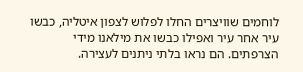לוחמים שוויצרים החלו לפלוש לצפון איטליה, כבשו עיר אחר עיר ואפילו כבשו את מילאנו מידי הצרפתים. הם נראו בלתי ניתנים לעצירה.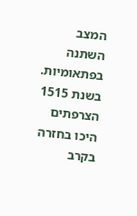המצב השתנה בפתאומיות. בשנת 1515 הצרפתים היכו בחזרה בקרב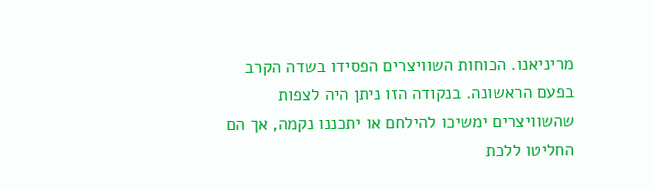מריניאנו. הכוחות השוויצרים הפסידו בשדה הקרב בפעם הראשונה. בנקודה הזו ניתן היה לצפות שהשוויצרים ימשיכו להילחם או יתכננו נקמה, אך הם החליטו ללכת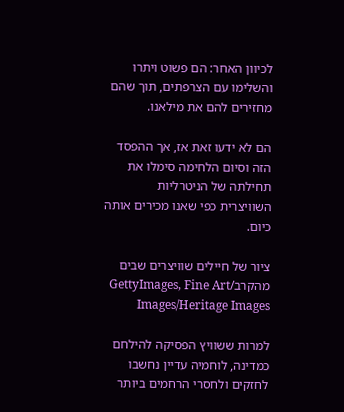לכיוון האחר: הם פשוט ויתרו והשלימו עם הצרפתים, תוך שהם מחזירים להם את מילאנו.

הם לא ידעו זאת אז, אך ההפסד הזה וסיום הלחימה סימלו את תחילתה של הניטרליות השוויצרית כפי שאנו מכירים אותה כיום.

ציור של חיילים שוויצרים שבים מהקרב/GettyImages, Fine Art Images/Heritage Images

למרות ששוויץ הפסיקה להילחם כמדינה, לוחמיה עדיין נחשבו לחזקים ולחסרי הרחמים ביותר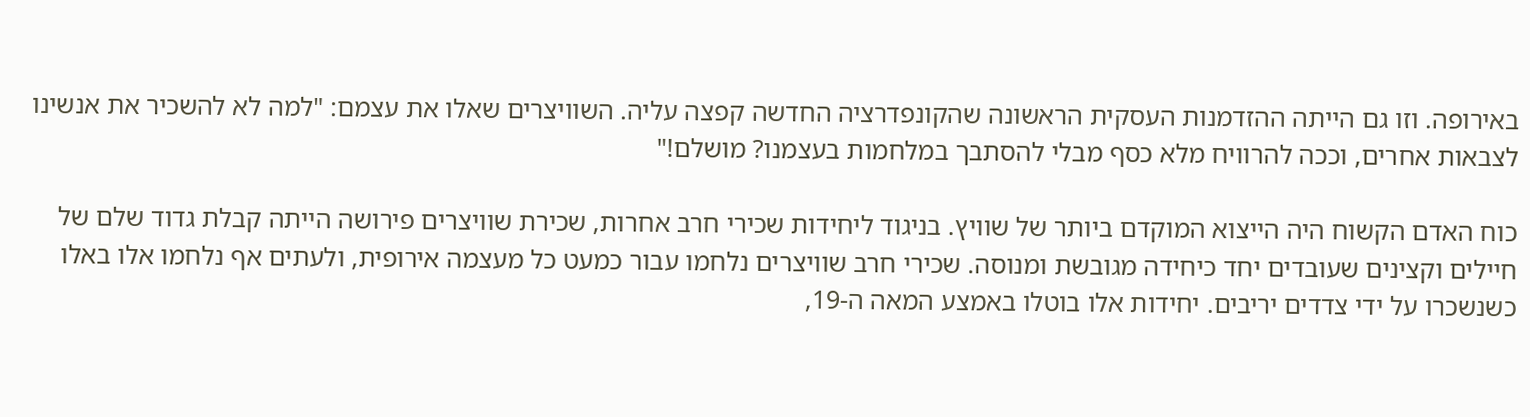באירופה. וזו גם הייתה ההזדמנות העסקית הראשונה שהקונפדרציה החדשה קפצה עליה. השוויצרים שאלו את עצמם: "למה לא להשכיר את אנשינו לצבאות אחרים, וככה להרוויח מלא כסף מבלי להסתבך במלחמות בעצמנו? מושלם!"

כוח האדם הקשוח היה הייצוא המוקדם ביותר של שוויץ. בניגוד ליחידות שכירי חרב אחרות, שכירת שוויצרים פירושה הייתה קבלת גדוד שלם של חיילים וקצינים שעובדים יחד כיחידה מגובשת ומנוסה. שכירי חרב שוויצרים נלחמו עבור כמעט כל מעצמה אירופית, ולעתים אף נלחמו אלו באלו כשנשכרו על ידי צדדים יריבים. יחידות אלו בוטלו באמצע המאה ה-19,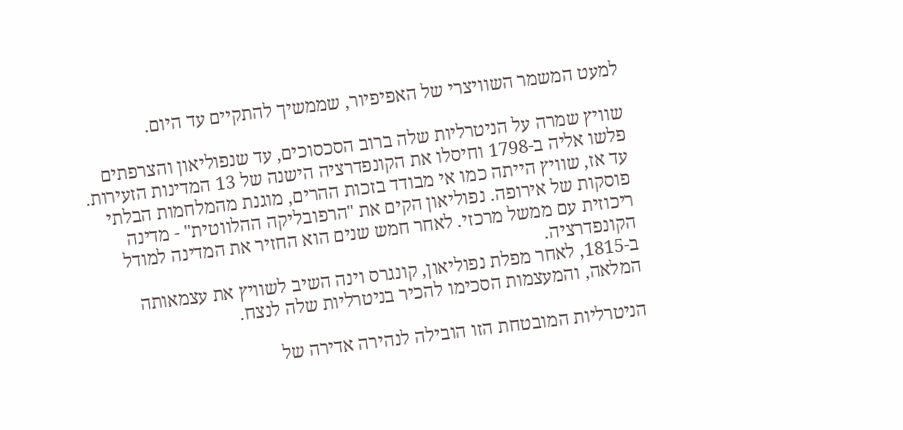למעט המשמר השוויצרי של האפיפיור, שממשיך להתקיים עד היום.

שוויץ שמרה על הניטרליות שלה ברוב הסכסוכים, עד שנפוליאון והצרפתים פלשו אליה ב-1798 וחיסלו את הקונפדרציה הישנה של 13 המדינות הזעירות. עד אז, שוויץ הייתה כמו אי מבודד בזכות ההרים, מוגנת מהמלחמות הבלתי פוסקות של אירופה. נפוליאון הקים את "הרפובליקה ההלווטית" - מדינה ריכוזית עם ממשל מרכזי. לאחר חמש שנים הוא החזיר את המדינה למודל הקונפדרציה.
ב-1815, לאחר מפלת נפוליאון, קונגרס וינה השיב לשוויץ את עצמאותה המלאה, והמעצמות הסכימו להכיר בניטרליות שלה לנצח.

הניטרליות המובטחת הזו הובילה לנהירה אדירה של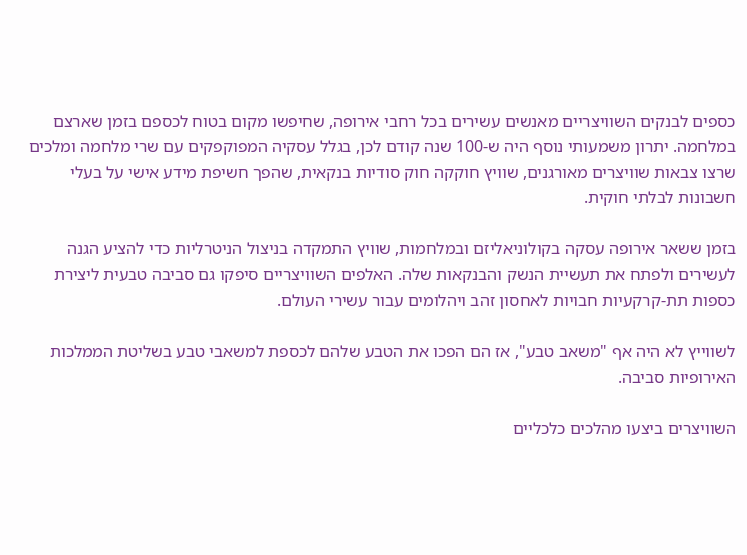כספים לבנקים השוויצריים מאנשים עשירים בכל רחבי אירופה, שחיפשו מקום בטוח לכספם בזמן שארצם במלחמה. יתרון משמעותי נוסף היה ש-100 שנה קודם לכן, בגלל עסקיה המפוקפקים עם שרי מלחמה ומלכים שרצו צבאות שוויצרים מאורגנים, שוויץ חוקקה חוק סודיות בנקאית, שהפך חשיפת מידע אישי על בעלי חשבונות לבלתי חוקית.

בזמן ששאר אירופה עסקה בקולוניאליזם ובמלחמות, שוויץ התמקדה בניצול הניטרליות כדי להציע הגנה לעשירים ולפתח את תעשיית הנשק והבנקאות שלה. האלפים השוויצריים סיפקו גם סביבה טבעית ליצירת כספות תת-קרקעיות חבויות לאחסון זהב ויהלומים עבור עשירי העולם.

לשווייץ לא היה אף "משאב טבע", אז הם הפכו את הטבע שלהם לכספת למשאבי טבע בשליטת הממלכות האירופיות סביבה.

השוויצרים ביצעו מהלכים כלכליים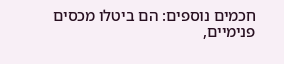חכמים נוספים: הם ביטלו מכסים פנימיים,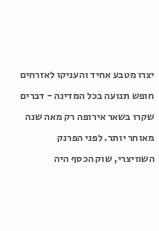יצרו מטבע אחיד והעניקו לאזרחים חופש תנועה בכל המדינה - דברים שקרו בשאר אירופה רק מאה שנה מאוחר יותר. לפני הפרנק השוויצרי, שוק הכסף היה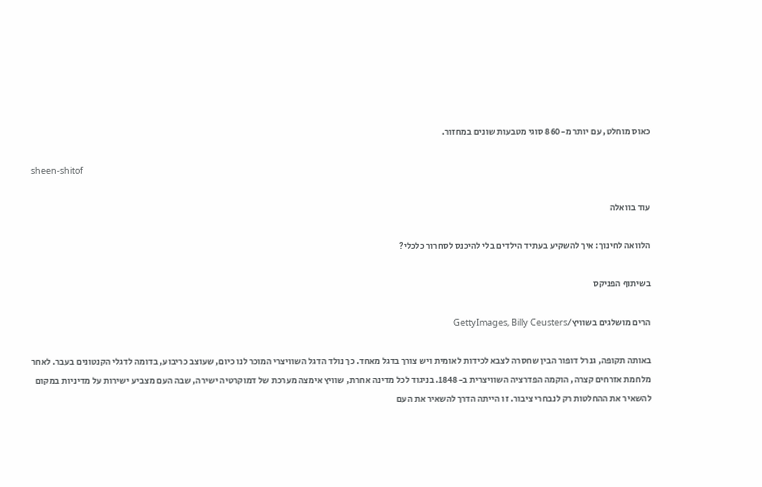כאוס מוחלט, עם יותר מ-860 סוגי מטבעות שונים במחזור.

sheen-shitof

עוד בוואלה

הלוואה לחינוך: איך להשקיע בעתיד הילדים בלי להיכנס לסחרור כלכלי?

בשיתוף הפניקס

הרים מושלגים בשוויץ/GettyImages, Billy Ceusters

באותה תקופה, גנרל דופור הבין שחסרה לצבא לכידות לאומית ויש צורך בדגל מאחד. כך נולד הדגל השוויצרי המוכר לנו כיום, שעוצב כריבוע, בדומה לדגלי הקנטונים בעבר. לאחר מלחמת אזרחים קצרה, הוקמה הפדרציה השוויצרית ב-1848. בניגוד לכל מדינה אחרת, שוויץ אימצה מערכת של דמוקרטיה ישירה, שבה העם מצביע ישירות על מדיניות במקום להשאיר את ההחלטות רק לנבחרי ציבור. זו הייתה הדרך להשאיר את העם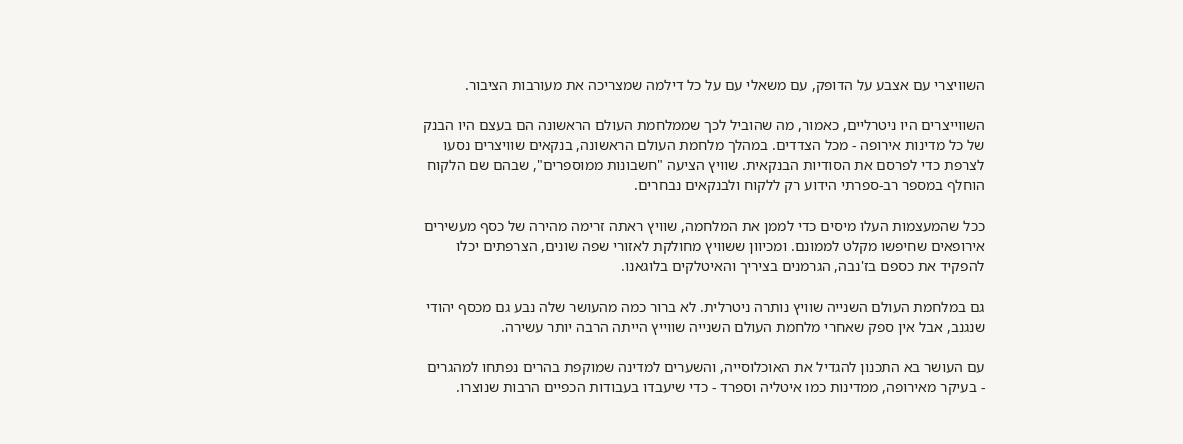השוויצרי עם אצבע על הדופק, עם משאלי עם על כל דילמה שמצריכה את מעורבות הציבור.

השווייצרים היו ניטרליים, כאמור, מה שהוביל לכך שממלחמת העולם הראשונה הם בעצם היו הבנק של כל מדינות אירופה - מכל הצדדים. במהלך מלחמת העולם הראשונה, בנקאים שוויצרים נסעו לצרפת כדי לפרסם את הסודיות הבנקאית. שוויץ הציעה "חשבונות ממוספרים", שבהם שם הלקוח הוחלף במספר רב-ספרתי הידוע רק ללקוח ולבנקאים נבחרים.

ככל שהמעצמות העלו מיסים כדי לממן את המלחמה, שוויץ ראתה זרימה מהירה של כסף מעשירים אירופאים שחיפשו מקלט לממונם. ומכיוון ששוויץ מחולקת לאזורי שפה שונים, הצרפתים יכלו להפקיד את כספם בז'נבה, הגרמנים בציריך והאיטלקים בלוגאנו.

גם במלחמת העולם השנייה שוויץ נותרה ניטרלית. לא ברור כמה מהעושר שלה נבע גם מכסף יהודי שנגנב, אבל אין ספק שאחרי מלחמת העולם השנייה שווייץ הייתה הרבה יותר עשירה.

עם העושר בא התכנון להגדיל את האוכלוסייה, והשערים למדינה שמוקפת בהרים נפתחו למהגרים - בעיקר מאירופה, ממדינות כמו איטליה וספרד - כדי שיעבדו בעבודות הכפיים הרבות שנוצרו.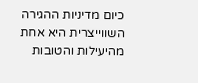כיום מדיניות ההגירה השווייצרית היא אחת מהיעילות והטובות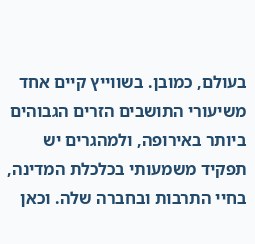בעולם, כמובן. בשווייץ קיים אחד משיעורי התושבים הזרים הגבוהים ביותר באירופה, ולמהגרים יש תפקיד משמעותי בכלכלת המדינה, בחיי התרבות ובחברה שלה. וכאן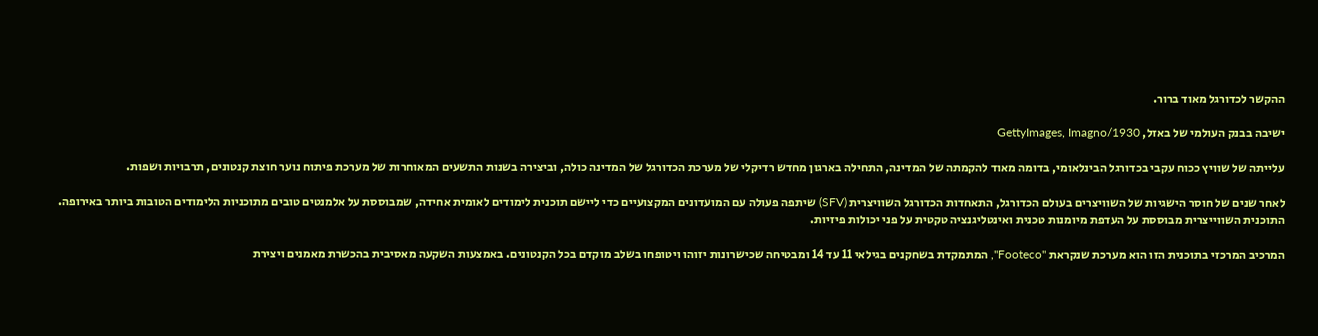ההקשר לכדורגל מאוד ברור.

ישיבה בבנק העולמי של באזל, 1930/GettyImages, Imagno

עלייתה של שוויץ ככוח עקבי בכדורגל הבינלאומי, בדומה מאוד להקמתה של המדינה, התחילה בארגון מחדש רדיקלי של מערכת הכדורגל של המדינה כולה, וביצירה בשנות התשעים המאוחרות של מערכת פיתוח נוער חוצת קנטונים, תרבויות ושפות.

לאחר שנים של חוסר הישגיות של השוויצרים בעולם הכדורגל, התאחדות הכדורגל השוויצרית (SFV) שיתפה פעולה עם המועדונים המקצועיים כדי ליישם תוכנית לימודים לאומית אחידה, שמבוססת על אלמנטים טובים מתוכניות הלימודים הטובות ביותר באירופה. התוכנית השווייצרית מבוססת על העדפת מיומנות טכנית ואינטליגנציה טקטית על פני יכולות פיזיות.

המרכיב המרכזי בתוכנית הזו הוא מערכת שנקראת "Footeco", המתמקדת בשחקנים בגילאי 11 עד 14 ומבטיחה שכישרונות יזוהו ויטופחו בשלב מוקדם בכל הקנטונים. באמצעות השקעה מאסיבית בהכשרת מאמנים ויצירת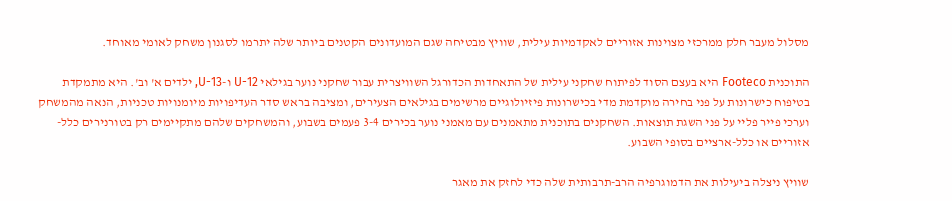מסלול מעבר חלק ממרכזי מצוינות אזוריים לאקדמיות עילית, שוויץ מבטיחה שגם המועדונים הקטנים ביותר שלה יתרמו לסגנון משחק לאומי מאוחד.

התוכנית Footeco היא בעצם הסוד לפיתוח שחקני עילית של התאחדות הכדורגל השוויצרית עבור שחקני נוער בגילאי U-12 ו-U-13, ילדים א' וב'. היא מתמקדת בטיפוח כישרונות על פני בחירה מוקדמת מדי בכישרונות פיזיולוגיים מרשימים בגילאים הצעירים, ומציבה בראש סדר העדיפויות מיומנויות טכניות, הנאה מהמשחק וערכי פייר פליי על פני השגת תוצאות. השחקנים בתוכנית מתאמנים עם מאמני נוער בכירים 3-4 פעמים בשבוע, והמשחקים שלהם מתקיימים רק בטורנירים כלל-אזוריים או כלל-ארציים בסופי השבוע.

שוויץ ניצלה ביעילות את הדמוגרפיה הרב-תרבותית שלה כדי לחזק את מאגר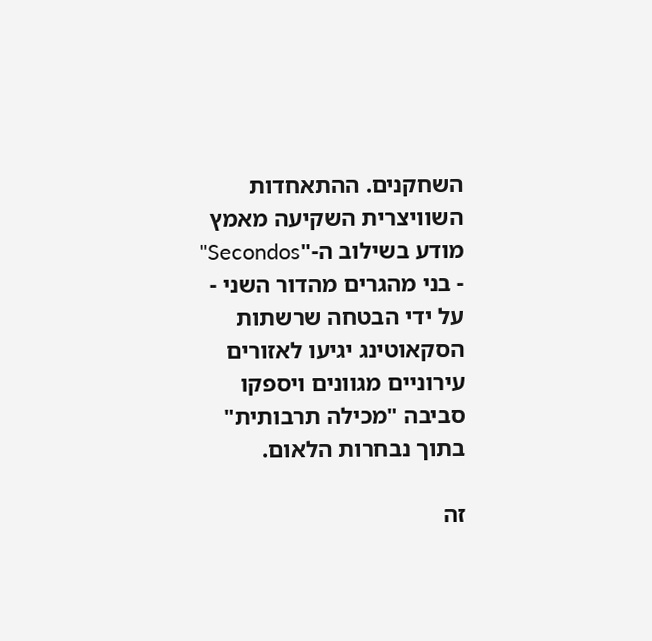השחקנים. ההתאחדות השוויצרית השקיעה מאמץ מודע בשילוב ה-"Secondos" - בני מהגרים מהדור השני - על ידי הבטחה שרשתות הסקאוטינג יגיעו לאזורים עירוניים מגוונים ויספקו סביבה "מכילה תרבותית" בתוך נבחרות הלאום.

זה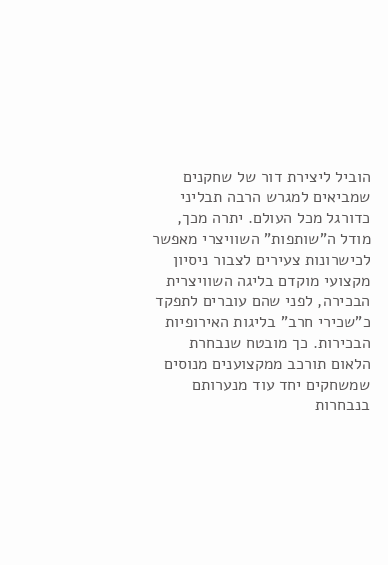הוביל ליצירת דור של שחקנים שמביאים למגרש הרבה תבליני כדורגל מכל העולם. יתרה מכך, מודל ה"שותפות" השוויצרי מאפשר לכישרונות צעירים לצבור ניסיון מקצועי מוקדם בליגה השוויצרית הבכירה, לפני שהם עוברים לתפקד כ"שכירי חרב" בליגות האירופיות הבכירות. כך מובטח שנבחרת הלאום תורכב ממקצוענים מנוסים שמשחקים יחד עוד מנערותם בנבחרות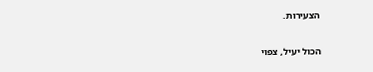הצעירות.

הכול יעיל, צפוי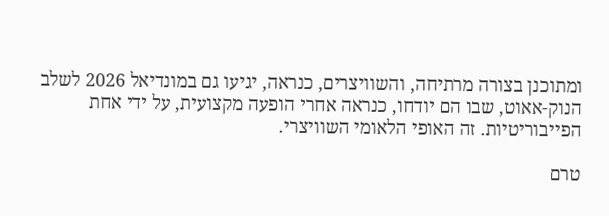ומתוכנן בצורה מרתיחה, והשוויצרים, כנראה, יגיעו גם במונדיאל 2026 לשלב הנוק-אאוט, שבו הם יודחו, כנראה אחרי הופעה מקצועית, על ידי אחת הפייבוריטיות. זה האופי הלאומי השוויצרי.

טרם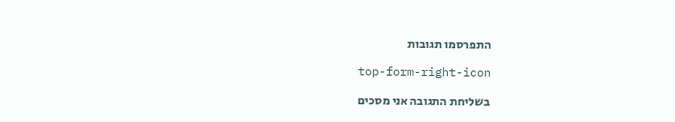התפרסמו תגובות

top-form-right-icon

בשליחת התגובה אני מסכים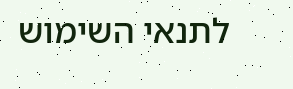לתנאי השימוש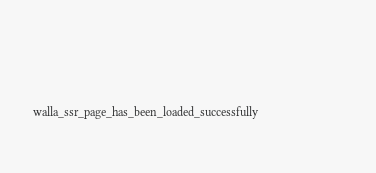walla_ssr_page_has_been_loaded_successfully